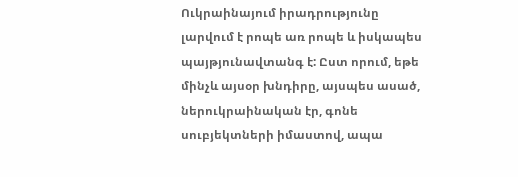Ուկրաինայում իրադրությունը լարվում է րոպե առ րոպե և իսկապես պայթյունավտանգ է: Ըստ որում, եթե մինչև այսօր խնդիրը, այսպես ասած, ներուկրաինական էր, գոնե սուբյեկտների իմաստով, ապա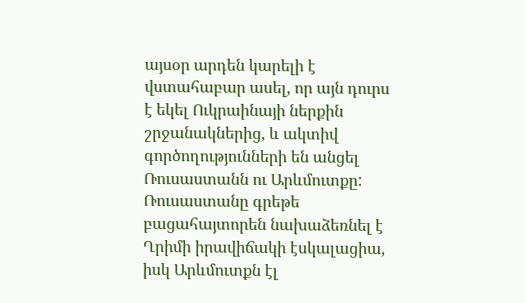այսօր արդեն կարելի է վստահաբար ասել, որ այն դուրս է եկել Ուկրաինայի ներքին շրջանակներից, և ակտիվ գործողությունների են անցել Ռուսաստանն ու Արևմուտքը: Ռուսաստանը գրեթե բացահայտորեն նախաձեռնել է Ղրիմի իրավիճակի էսկալացիա, իսկ Արևմուտքն էլ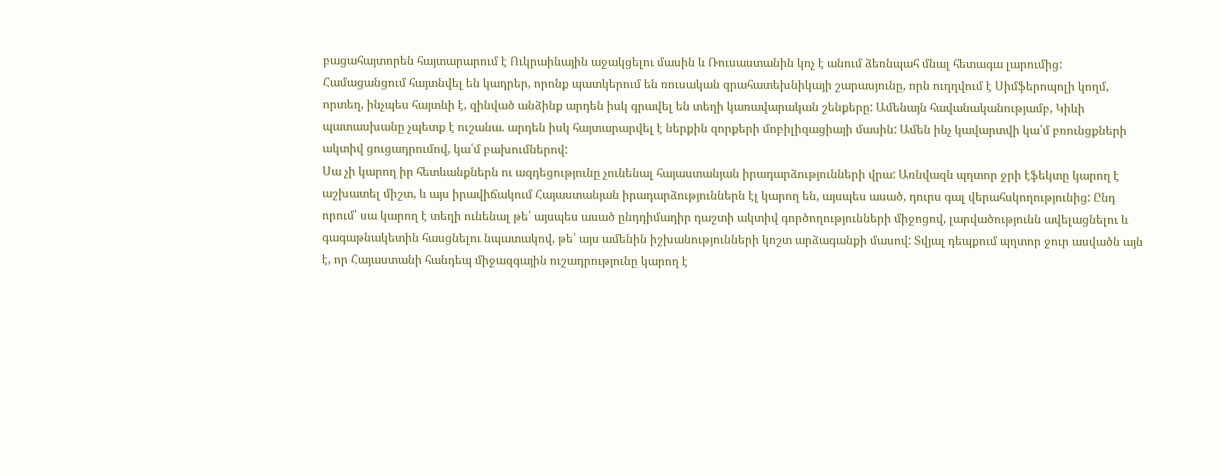բացահայտորեն հայտարարում է Ուկրաինային աջակցելու մասին և Ռուսաստանին կոչ է անում ձեռնպահ մնալ հետագա լարումից:
Համացանցում հայտնվել են կադրեր, որոնք պատկերում են ռուսական զրահատեխնիկայի շարասյունը, որն ուղղվում է Սիմֆերոպոլի կողմ, որտեղ, ինչպես հայտնի է, զինված անձինք արդեն իսկ գրավել են տեղի կառավարական շենքերը: Ամենայն հավանականությամբ, Կիևի պատասխանը չպետք է ուշանա. արդեն իսկ հայտարարվել է ներքին զորքերի մոբիլիզացիայի մասին: Ամեն ինչ կավարտվի կա՛մ բռունցքների ակտիվ ցուցադրումով, կա՛մ բախումներով:
Սա չի կարող իր հետևանքներն ու ազդեցությունը չունենալ հայաստանյան իրադարձությունների վրա: Առնվազն պղտոր ջրի էֆեկտը կարող է աշխատել միշտ, և այս իրավիճակում Հայաստանյան իրադարձություններն էլ կարող են, այսպես ասած, դուրս գալ վերահսկողությունից: Ընդ որում՝ սա կարող է տեղի ունենալ թե՛ այսպես ասած ընդդիմադիր դաշտի ակտիվ գործողությունների միջոցով, լարվածությունն ավելացնելու և գագաթնակետին հասցնելու նպատակով, թե՛ այս ամենին իշխանությունների կոշտ արձագանքի մասով: Տվյալ դեպքում պղտոր ջուր ասվածն այն է, որ Հայաստանի հանդեպ միջազգային ուշադրությունը կարող է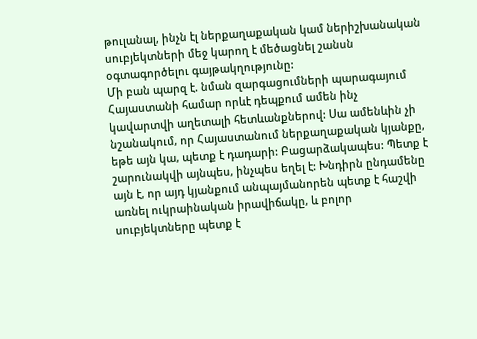թուլանալ, ինչն էլ ներքաղաքական կամ ներիշխանական սուբյեկտների մեջ կարող է մեծացնել շանսն օգտագործելու գայթակղությունը:
Մի բան պարզ է. նման զարգացումների պարագայում Հայաստանի համար որևէ դեպքում ամեն ինչ կավարտվի աղետալի հետևանքներով: Սա ամենևին չի նշանակում, որ Հայաստանում ներքաղաքական կյանքը, եթե այն կա, պետք է դադարի: Բացարձակապես: Պետք է շարունակվի այնպես, ինչպես եղել է: Խնդիրն ընդամենը այն է, որ այդ կյանքում անպայմանորեն պետք է հաշվի առնել ուկրաինական իրավիճակը, և բոլոր սուբյեկտները պետք է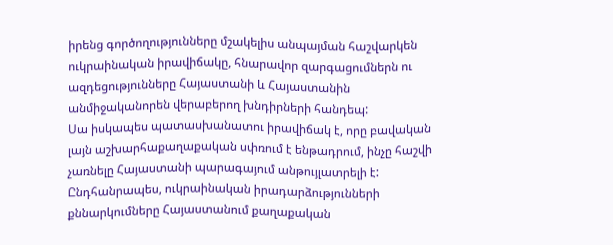իրենց գործողությունները մշակելիս անպայման հաշվարկեն ուկրաինական իրավիճակը, հնարավոր զարգացումներն ու ազդեցությունները Հայաստանի և Հայաստանին անմիջականորեն վերաբերող խնդիրների հանդեպ:
Սա իսկապես պատասխանատու իրավիճակ է, որը բավական լայն աշխարհաքաղաքական սփռում է ենթադրում, ինչը հաշվի չառնելը Հայաստանի պարագայում անթույլատրելի է: Ընդհանրապես, ուկրաինական իրադարձությունների քննարկումները Հայաստանում քաղաքական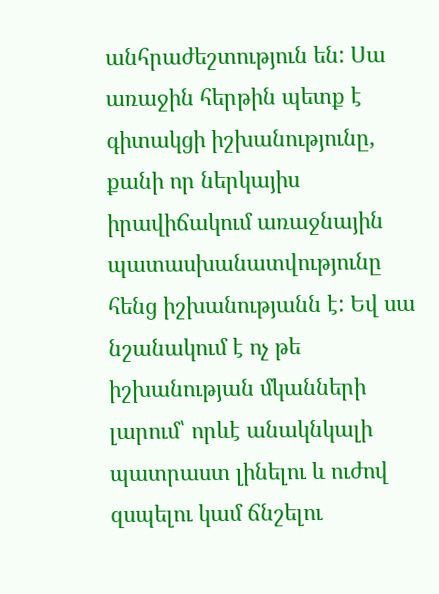անհրաժեշտություն են: Սա առաջին հերթին պետք է գիտակցի իշխանությունը, քանի որ ներկայիս իրավիճակում առաջնային պատասխանատվությունը հենց իշխանությանն է: Եվ սա նշանակում է ոչ թե իշխանության մկանների լարում՝ որևէ անակնկալի պատրաստ լինելու և ուժով զսպելու կամ ճնշելու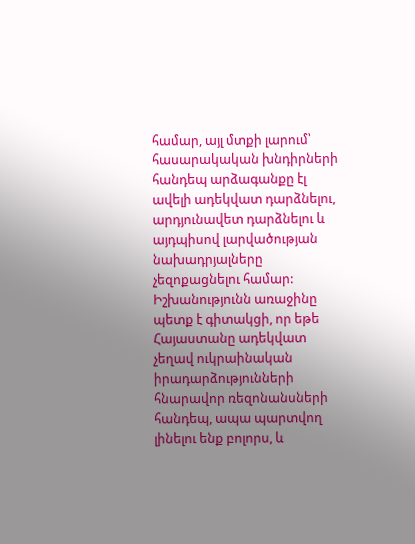համար, այլ մտքի լարում՝ հասարակական խնդիրների հանդեպ արձագանքը էլ ավելի ադեկվատ դարձնելու, արդյունավետ դարձնելու և այդպիսով լարվածության նախադրյալները չեզոքացնելու համար:
Իշխանությունն առաջինը պետք է գիտակցի, որ եթե Հայաստանը ադեկվատ չեղավ ուկրաինական իրադարձությունների հնարավոր ռեզոնանսների հանդեպ, ապա պարտվող լինելու ենք բոլորս, և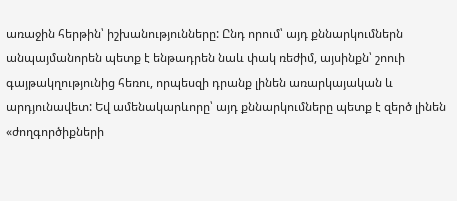առաջին հերթին՝ իշխանությունները: Ընդ որում՝ այդ քննարկումներն անպայմանորեն պետք է ենթադրեն նաև փակ ռեժիմ, այսինքն՝ շոուի գայթակղությունից հեռու, որպեսզի դրանք լինեն առարկայական և արդյունավետ: Եվ ամենակարևորը՝ այդ քննարկումները պետք է զերծ լինեն «ժողգործիքների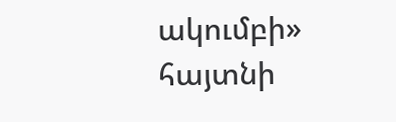ակումբի» հայտնի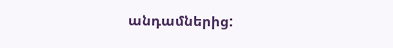անդամներից: